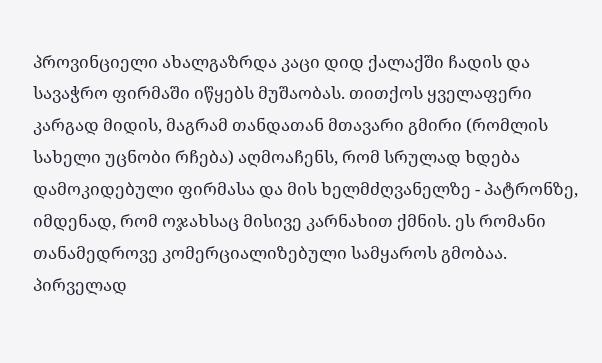პროვინციელი ახალგაზრდა კაცი დიდ ქალაქში ჩადის და სავაჭრო ფირმაში იწყებს მუშაობას. თითქოს ყველაფერი კარგად მიდის, მაგრამ თანდათან მთავარი გმირი (რომლის სახელი უცნობი რჩება) აღმოაჩენს, რომ სრულად ხდება დამოკიდებული ფირმასა და მის ხელმძღვანელზე - პატრონზე, იმდენად, რომ ოჯახსაც მისივე კარნახით ქმნის. ეს რომანი თანამედროვე კომერციალიზებული სამყაროს გმობაა. პირველად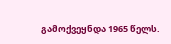გამოქვეყნდა 1965 წელს.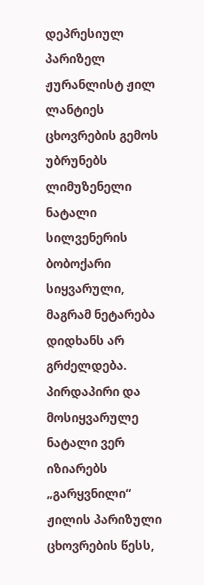დეპრესიულ პარიზელ ჟურანლისტ ჟილ ლანტიეს ცხოვრების გემოს უბრუნებს ლიმუზენელი ნატალი სილვენერის ბობოქარი სიყვარული, მაგრამ ნეტარება დიდხანს არ გრძელდება. პირდაპირი და მოსიყვარულე ნატალი ვერ იზიარებს „გარყვნილი“ ჟილის პარიზული ცხოვრების წესს,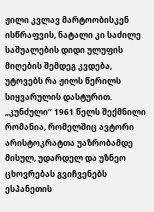ჟილი კვლავ მარტოობისკენ ისწრაფვის, ნატალი კი საძილე საშუალების დიდი ულუფის მიღების შემდეგ კვდება, უტოვებს რა ჟილს წერილს სიყვარულის დასტურით.
„კუნძული“ 1961 წელს შექმნილი რომანია, რომელშიც ავტორი არისტოკრატთა უაზრობამდე მისულ, უდარდელ და უზნეო ცხოვრებას გვიჩვენებს ესპანეთის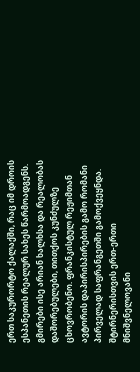ერთ საკურორტო ქალაქში, რაც იმ დროის ესპანეთის რეალურ სახეს წარმოადგენს. გმირები ისე არიან ხალხსა და რეალობას დაშორებულები, თითქოს კუნძულზე ცხოვრობენო. ფრანკისტულ რეჟიმთან ავტორის დაპირისპირების გამო რომანი პირველად საფრანგეთში გამოქვეყნდა.
შტირნერისთვის ერთ-ერთი მნიშვნელოვანი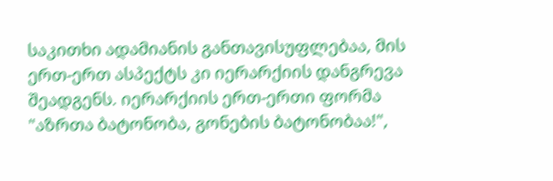საკითხი ადამიანის განთავისუფლებაა, მის ერთ-ერთ ასპექტს კი იერარქიის დანგრევა შეადგენს. იერარქიის ერთ-ერთი ფორმა "აზრთა ბატონობა, გონების ბატონობაა!",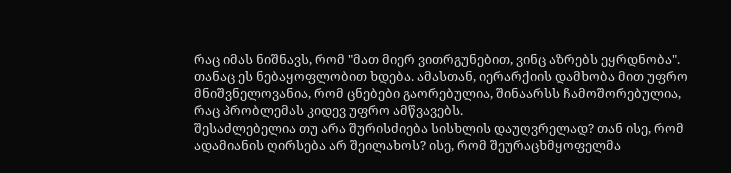რაც იმას ნიშნავს, რომ "მათ მიერ ვითრგუნებით, ვინც აზრებს ეყრდნობა". თანაც ეს ნებაყოფლობით ხდება. ამასთან, იერარქიის დამხობა მით უფრო მნიშვნელოვანია, რომ ცნებები გაორებულია, შინაარსს ჩამოშორებულია, რაც პრობლემას კიდევ უფრო ამწვავებს.
შესაძლებელია თუ არა შურისძიება სისხლის დაუღვრელად? თან ისე, რომ ადამიანის ღირსება არ შეილახოს? ისე, რომ შეურაცხმყოფელმა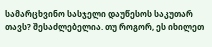სამარცხვინო სასჯელი დაუწესოს საკუთარ თავს? შესაძლებელია. თუ როგორ, ეს იხილეთ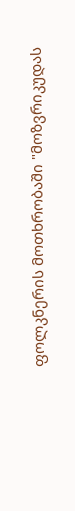ფოლკნერის მოთხრობაში "მოზვრიკუდას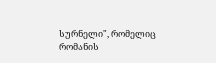სურნელი", რომელიც რომანის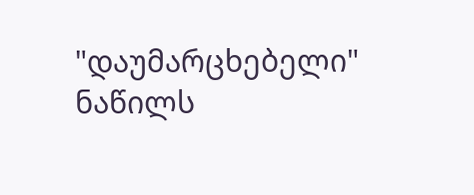"დაუმარცხებელი" ნაწილს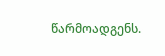წარმოადგენს.